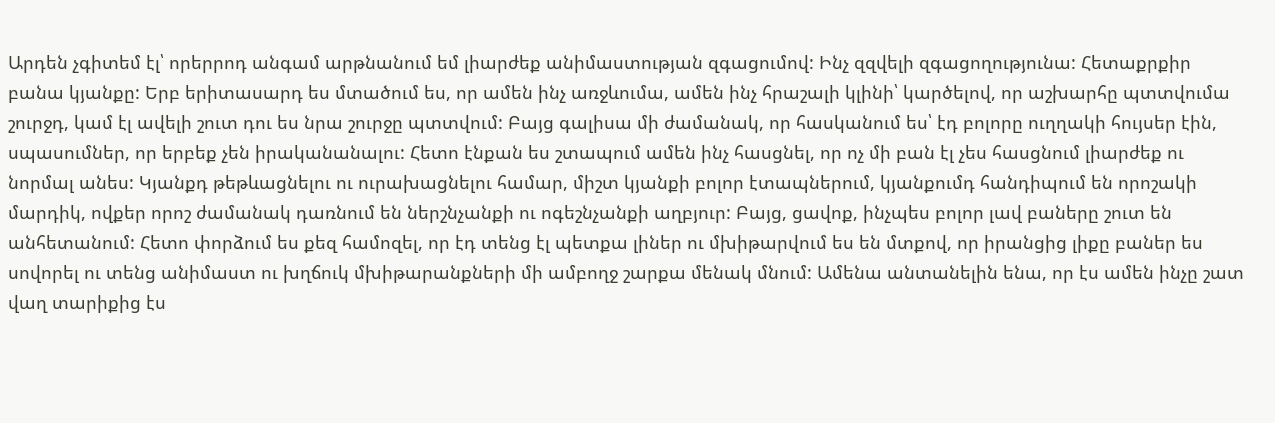Արդեն չգիտեմ էլ՝ որերրոդ անգամ արթնանում եմ լիարժեք անիմաստության զգացումով: Ինչ զզվելի զգացողությունա: Հետաքրքիր բանա կյանքը: Երբ երիտասարդ ես մտածում ես, որ ամեն ինչ առջևումա, ամեն ինչ հրաշալի կլինի՝ կարծելով, որ աշխարհը պտտվումա շուրջդ, կամ էլ ավելի շուտ դու ես նրա շուրջը պտտվում: Բայց գալիսա մի ժամանակ, որ հասկանում ես՝ էդ բոլորը ուղղակի հույսեր էին, սպասումներ, որ երբեք չեն իրականանալու: Հետո էնքան ես շտապում ամեն ինչ հասցնել, որ ոչ մի բան էլ չես հասցնում լիարժեք ու նորմալ անես: Կյանքդ թեթևացնելու ու ուրախացնելու համար, միշտ կյանքի բոլոր էտապներում, կյանքումդ հանդիպում են որոշակի մարդիկ, ովքեր որոշ ժամանակ դառնում են ներշնչանքի ու ոգեշնչանքի աղբյուր: Բայց, ցավոք, ինչպես բոլոր լավ բաները շուտ են անհետանում: Հետո փորձում ես քեզ համոզել, որ էդ տենց էլ պետքա լիներ ու մխիթարվում ես են մտքով, որ իրանցից լիքը բաներ ես սովորել ու տենց անիմաստ ու խղճուկ մխիթարանքների մի ամբողջ շարքա մենակ մնում: Ամենա անտանելին ենա, որ էս ամեն ինչը շատ վաղ տարիքից էս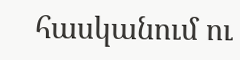հասկանում ու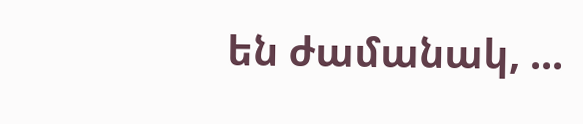են ժամանակ, ...